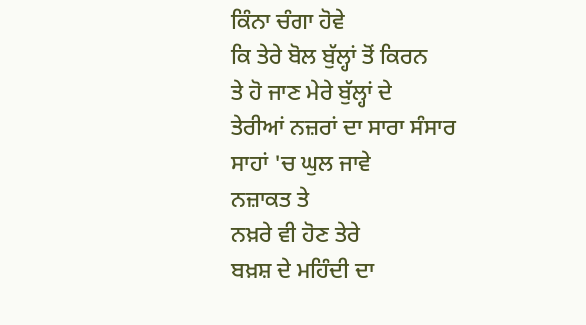ਕਿੰਨਾ ਚੰਗਾ ਹੋਵੇ
ਕਿ ਤੇਰੇ ਬੋਲ ਬੁੱਲ੍ਹਾਂ ਤੋਂ ਕਿਰਨ
ਤੇ ਹੋ ਜਾਣ ਮੇਰੇ ਬੁੱਲ੍ਹਾਂ ਦੇ
ਤੇਰੀਆਂ ਨਜ਼ਰਾਂ ਦਾ ਸਾਰਾ ਸੰਸਾਰ
ਸਾਹਾਂ 'ਚ ਘੁਲ ਜਾਵੇ
ਨਜ਼ਾਕਤ ਤੇ
ਨਖ਼ਰੇ ਵੀ ਹੋਣ ਤੇਰੇ
ਬਖ਼ਸ਼ ਦੇ ਮਹਿੰਦੀ ਦਾ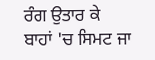ਰੰਗ ਉਤਾਰ ਕੇ
ਬਾਹਾਂ 'ਚ ਸਿਮਟ ਜਾ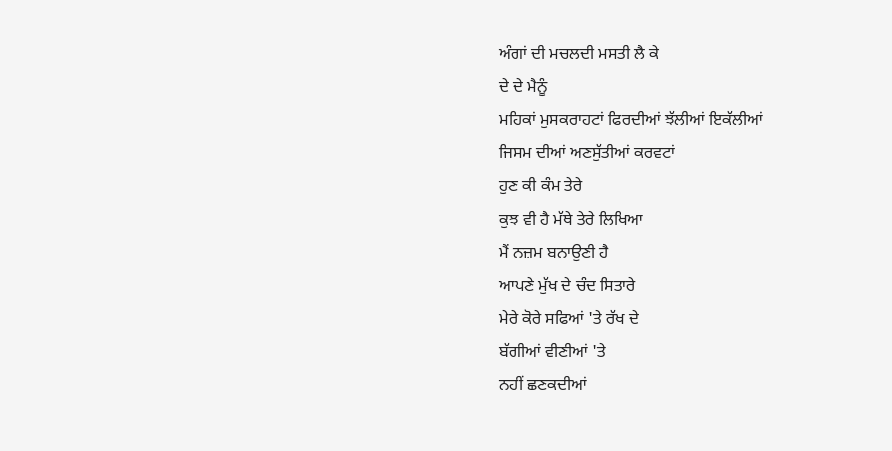ਅੰਗਾਂ ਦੀ ਮਚਲਦੀ ਮਸਤੀ ਲੈ ਕੇ
ਦੇ ਦੇ ਮੈਨੂੰ
ਮਹਿਕਾਂ ਮੁਸਕਰਾਹਟਾਂ ਫਿਰਦੀਆਂ ਝੱਲੀਆਂ ਇਕੱਲੀਆਂ
ਜਿਸਮ ਦੀਆਂ ਅਣਸੁੱਤੀਆਂ ਕਰਵਟਾਂ
ਹੁਣ ਕੀ ਕੰਮ ਤੇਰੇ
ਕੁਝ ਵੀ ਹੈ ਮੱਥੇ ਤੇਰੇ ਲਿਖਿਆ
ਮੈਂ ਨਜ਼ਮ ਬਨਾਉਣੀ ਹੈ
ਆਪਣੇ ਮੁੱਖ ਦੇ ਚੰਦ ਸਿਤਾਰੇ
ਮੇਰੇ ਕੋਰੇ ਸਫਿਆਂ 'ਤੇ ਰੱਖ ਦੇ
ਬੱਗੀਆਂ ਵੀਣੀਆਂ 'ਤੇ
ਨਹੀਂ ਛਣਕਦੀਆਂ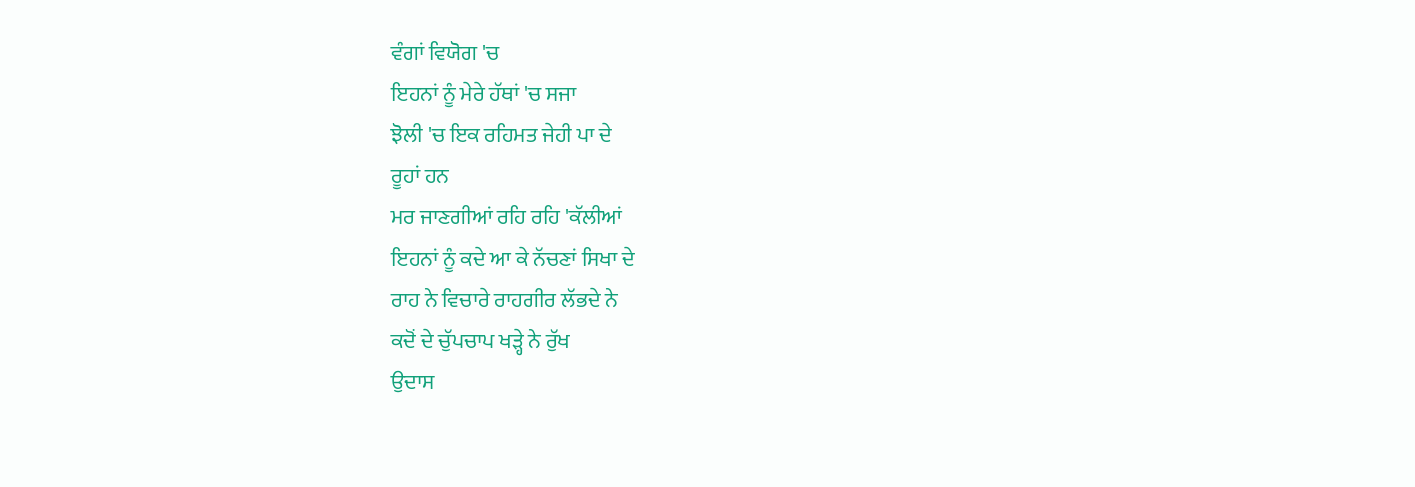ਵੰਗਾਂ ਵਿਯੋਗ 'ਚ
ਇਹਨਾਂ ਨੂੰ ਮੇਰੇ ਹੱਥਾਂ 'ਚ ਸਜਾ
ਝੋਲੀ 'ਚ ਇਕ ਰਹਿਮਤ ਜੇਹੀ ਪਾ ਦੇ
ਰੂਹਾਂ ਹਨ
ਮਰ ਜਾਣਗੀਆਂ ਰਹਿ ਰਹਿ 'ਕੱਲੀਆਂ
ਇਹਨਾਂ ਨੂੰ ਕਦੇ ਆ ਕੇ ਨੱਚਣਾਂ ਸਿਖਾ ਦੇ
ਰਾਹ ਨੇ ਵਿਚਾਰੇ ਰਾਹਗੀਰ ਲੱਭਦੇ ਨੇ
ਕਦੋਂ ਦੇ ਚੁੱਪਚਾਪ ਖੜ੍ਹੇ ਨੇ ਰੁੱਖ
ਉਦਾਸ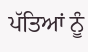ਪੱਤਿਆਂ ਨੂੰ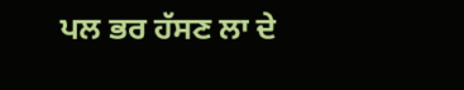ਪਲ ਭਰ ਹੱਸਣ ਲਾ ਦੇ